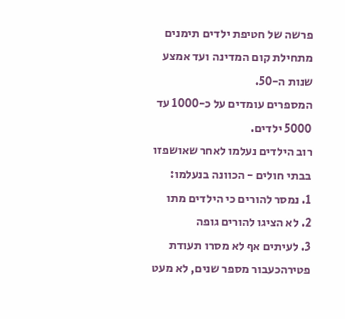פרשה של חטיפת ילדים תימנים מתחילת קום המדינה ועד אמצע שנות ה-50.
המספרים עומדים על כ-1000 עד 5000 ילדים.
רוב הילדים נעלמו לאחר שאושפזו בבתי חולים - הכוונה בנעלמו:
1. נמסר להורים כי הילדים מתו
2. לא הציגו להורים גופה
3. לעיתים אף לא מסרו תעודת פטירהכעבור מספר שנים, לא מעט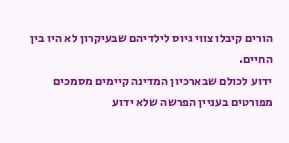הורים קיבלו צווי גיוס לילדיהם שבעיקרון לא היו בין החיים.
ידוע לכולם שבארכיון המדינה קיימים מסמכים מפורטים בעניין הפרשה שלא ידוע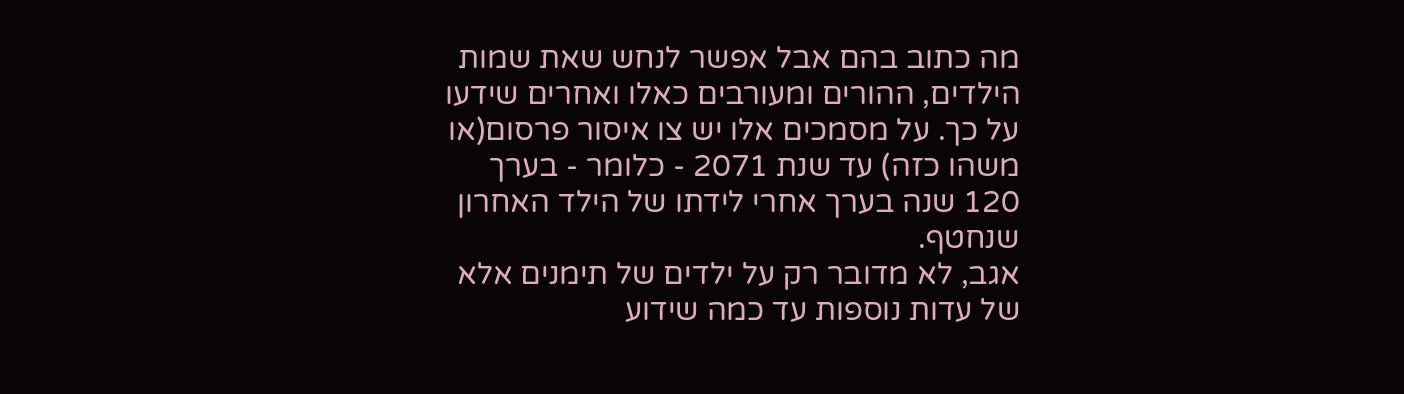מה כתוב בהם אבל אפשר לנחש שאת שמות הילדים, ההורים ומעורבים כאלו ואחרים שידעו על כך. על מסמכים אלו יש צו איסור פרסום(או משהו כזה) עד שנת 2071 - כלומר - בערך 120 שנה בערך אחרי לידתו של הילד האחרון שנחטף.
אגב, לא מדובר רק על ילדים של תימנים אלא של עדות נוספות עד כמה שידוע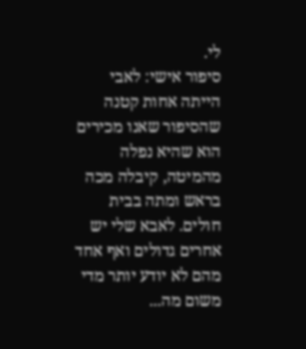לי.
סיפור אישי: לאבי הייתה אחות קטנה שהסיפור שאנו מכירים הוא שהיא נפלה מהמיטה, קיבלה מכה בראש ומתה בבית חולים. לאבא שלי יש אחרים גדולים ואף אחד מהם לא יודע יותר מדי משום מה...